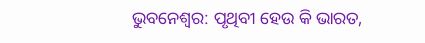ଭୁବନେଶ୍ବର: ପୃଥିବୀ ହେଉ କି ଭାରତ,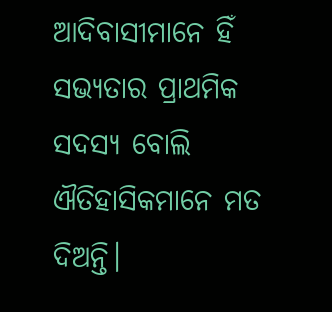ଆଦିବାସୀମାନେ ହିଁ ସଭ୍ୟତାର ପ୍ରାଥମିକ ସଦସ୍ୟ ବୋଲି ଐତିହାସିକମାନେ ମତ ଦିଅନ୍ତି।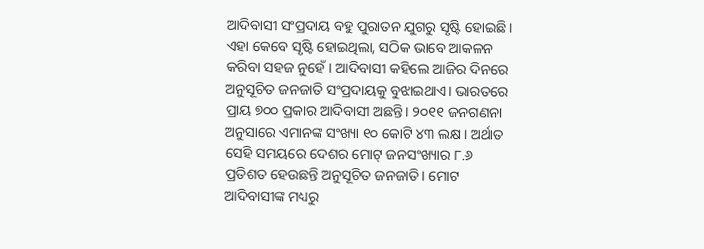ଆଦିବାସୀ ସଂପ୍ରଦାୟ ବହୁ ପୁରାତନ ଯୁଗରୁ ସୃଷ୍ଟି ହୋଇଛି। ଏହା କେବେ ସୃଷ୍ଟି ହୋଇଥିଲା, ସଠିକ ଭାବେ ଆକଳନ କରିବା ସହଜ ନୁହେଁ। ଆଦିବାସୀ କହିଲେ ଆଜିର ଦିନରେ ଅନୁସୂଚିତ ଜନଜାତି ସଂପ୍ରଦାୟକୁ ବୁଝାଇଥାଏ। ଭାରତରେ ପ୍ରାୟ ୭୦୦ ପ୍ରକାର ଆଦିବାସୀ ଅଛନ୍ତି। ୨୦୧୧ ଜନଗଣନା ଅନୁସାରେ ଏମାନଙ୍କ ସଂଖ୍ୟା ୧୦ କୋଟି ୪୩ ଲକ୍ଷ। ଅର୍ଥାତ ସେହି ସମୟରେ ଦେଶର ମୋଟ୍ ଜନସଂଖ୍ୟାର ୮.୬ ପ୍ରତିଶତ ହେଉଛନ୍ତି ଅନୁସୂଚିତ ଜନଜାତି। ମୋଟ ଆଦିବାସୀଙ୍କ ମଧ୍ୟରୁ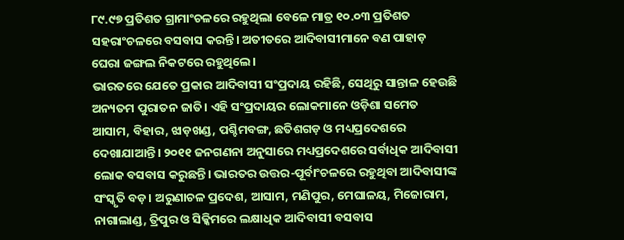୮୯.୯୭ ପ୍ରତିଶତ ଗ୍ରାମାଂଚଳରେ ରହୁଥିଲା ବେଳେ ମାତ୍ର ୧୦.୦୩ ପ୍ରତିଶତ ସହରାଂଚଳରେ ବସବାସ କରନ୍ତି। ଅତୀତରେ ଆଦିବାସୀମାନେ ବଣ ପାହାଡ଼ ଘେରା ଜଙ୍ଗଲ ନିକଟରେ ରହୁଥିଲେ।
ଭାରତରେ ଯେତେ ପ୍ରକାର ଆଦିବାସୀ ସଂପ୍ରଦାୟ ରହିଛି, ସେଥିରୁ ସାନ୍ତାଳ ହେଉଛି ଅନ୍ୟତମ ପୁରାତନ ଜାତି। ଏହି ସଂପ୍ରଦାୟର ଲୋକମାନେ ଓଡ଼ିଶା ସମେତ ଆସାମ, ବିହାର, ଝାଡ଼ଖଣ୍ଡ, ପଶ୍ଚିମବଙ୍ଗ, ଛତିଶଗଡ଼ ଓ ମଧ୍ୟପ୍ରଦେଶରେ ଦେଖାଯାଆନ୍ତି। ୨୦୧୧ ଜନଗଣନା ଅନୁସାରେ ମଧ୍ୟପ୍ରଦେଶରେ ସର୍ବାଧିକ ଆଦିବାସୀ ଲୋକ ବସବାସ କରୁଛନ୍ତି। ଭାରତର ଉତ୍ତର-ପୂର୍ବାଂଚଳରେ ରହୁଥିବା ଆଦିବାସୀଙ୍କ ସଂସ୍କୃତି ବଡ଼। ଅରୁଣାଚଳ ପ୍ରଦେଶ, ଆସାମ, ମଣିପୁର, ମେଘାଳୟ, ମିଜୋରାମ, ନାଗାଲାଣ୍ଡ, ତ୍ରିପୁର ଓ ସିକ୍କିମରେ ଲକ୍ଷାଧିକ ଆଦିବାସୀ ବସବାସ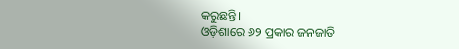କରୁଛନ୍ତି।
ଓଡ଼ିଶାରେ ୬୨ ପ୍ରକାର ଜନଜାତି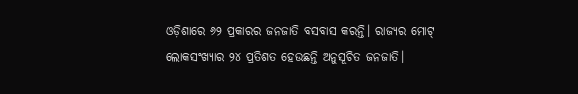ଓଡ଼ିଶାରେ ୬୨ ପ୍ରକାରର ଜନଜାତି ବସବାସ କରନ୍ତି। ରାଜ୍ୟର ମୋଟ୍ ଲୋକସଂଖ୍ୟାର ୨୪ ପ୍ରତିଶତ ହେଉଛନ୍ତି ଅନୁସୂଚିତ ଜନଜାତି।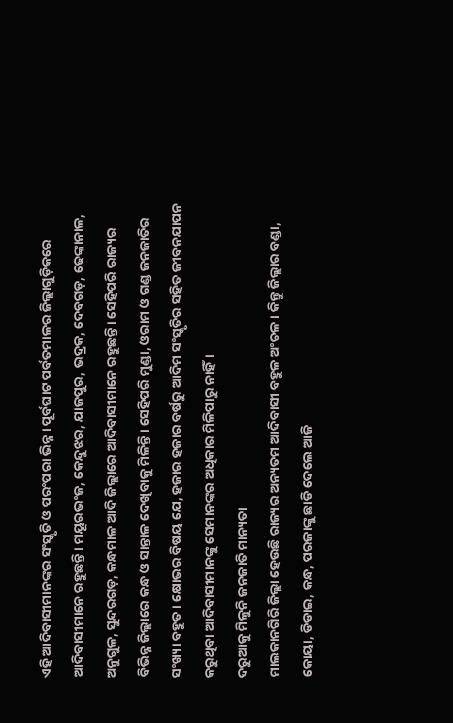ଏହି ଆଦିବାସୀମାନଙ୍କର ସଂସ୍କୃତି ଓ ପରଂପରା ଭିନ୍ନ। ପୂର୍ବଘାଟ ପର୍ବତମାଳର ଜିଲ୍ଲାଗୁଡ଼ିକରେ ଆଦିବାସୀମାନେ ରହୁଛନ୍ତି। ମୟୂରଭଂଜ, କେନ୍ଦୁଝର, ଯାଜପୁର, ଭଦ୍ରକ, ଦେବଗଡ଼, ଢେଙ୍କାନାଳ, ଅନୁଗୁଳ, ସୁନ୍ଦରଗଡ଼, କନ୍ଧମାଳ ଆଦି ଜିଲ୍ଲାରେ ଆଦିବାସୀମାନେ ରହୁଛନ୍ତି। ସେହିପରି ରାଜ୍ୟର ବିଭିନ୍ନ ଜିଲ୍ଲାରେ କନ୍ଧ ଓ ସାନ୍ତାଳ ଦେଖିବାକୁ ମିଳିନ୍ତି। ସେହିପରି ମୁଣ୍ଡା, ଓରାମ ଓ ଗଣ୍ଡ ଜନଜାତିର ସଂଖ୍ୟା ବହୁତ। କ୍ଷୋଭର ବିଷୟ ଯେ, ହଜାର ହଜାର ବର୍ଷରୁ ଆଦିମ ସଂସ୍କୃତିର ସହିତ ଜୀବନଯାପନ କରୁଥିବା ଆଦିବାସୀମାନଙ୍କୁ ସେମାନଙ୍କର ଅଧିକାର ମିଳିପାରୁ ନାହିଁ।
ଦରୁଆକୁ ମିଳୁନି ଜନଜାତି ମାନ୍ୟତା
ମାଲକାନଗିରି ଜିଲ୍ଲା ହେଉଛି ରାଜ୍ୟର ଅନ୍ୟତମ ଆଦିବାସୀ ବହୁଳ ଅଂଚଳ। କିନ୍ତୁ ଜିଲ୍ଲାର ବଣ୍ଡା, କୋୟା, ଡିଡାଇ, କନ୍ଧ, ପରଜାଙ୍କୁ ଛାଡି ଦେଲେ ଆଜି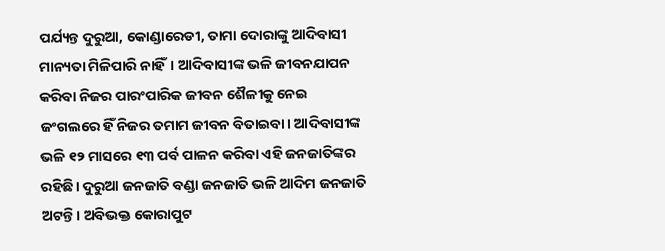ପର୍ଯ୍ୟନ୍ତ ଦୁରୁଆ, କୋଣ୍ଡାରେଡୀ, ତାମା ଦୋରାଙ୍କୁ ଆଦିବାସୀ ମାନ୍ୟତା ମିଳିପାରି ନାହିଁ। ଆଦିବାସୀଙ୍କ ଭଳି ଜୀବନଯାପନ କରିବା ନିଜର ପାରଂପାରିକ ଜୀବନ ଶୈଳୀକୁ ନେଇ ଜଂଗଲରେ ହିଁ ନିଜର ତମାମ ଜୀବନ ବିତାଇବା। ଆଦିବାସୀଙ୍କ ଭଳି ୧୨ ମାସରେ ୧୩ ପର୍ବ ପାଳନ କରିବା ଏହି ଜନଜାତିଙ୍କର ରହିଛି। ଦୁରୁଆ ଜନଜାତି ବଣ୍ଡା ଜନଜାତି ଭଳି ଆଦିମ ଜନଜାତି ଅଟନ୍ତି। ଅବିଭକ୍ତ କୋରାପୁଟ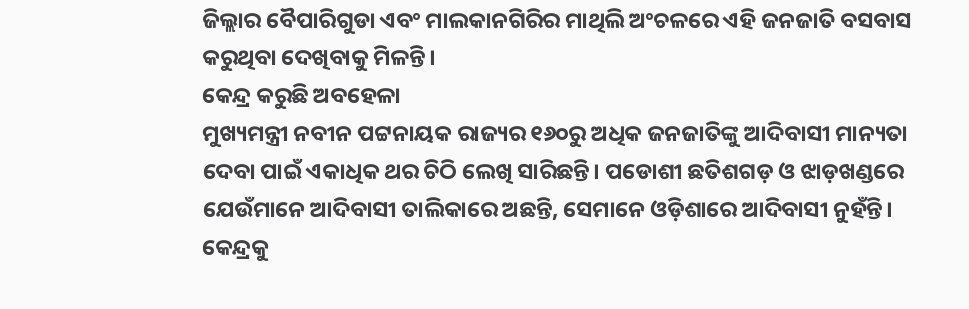ଜିଲ୍ଲାର ବୈପାରିଗୁଡା ଏବଂ ମାଲକାନଗିରିର ମାଥିଲି ଅଂଚଳରେ ଏହି ଜନଜାତି ବସବାସ କରୁଥିବା ଦେଖିବାକୁ ମିଳନ୍ତି।
କେନ୍ଦ୍ର କରୁଛି ଅବହେଳା
ମୁଖ୍ୟମନ୍ତ୍ରୀ ନବୀନ ପଟ୍ଟନାୟକ ରାଜ୍ୟର ୧୬୦ରୁ ଅଧିକ ଜନଜାତିଙ୍କୁ ଆଦିବାସୀ ମାନ୍ୟତା ଦେବା ପାଇଁ ଏକାଧିକ ଥର ଚିଠି ଲେଖି ସାରିଛନ୍ତି। ପଡୋଶୀ ଛତିଶଗଡ଼ ଓ ଝାଡ଼ଖଣ୍ଡରେ ଯେଉଁମାନେ ଆଦିବାସୀ ତାଲିକାରେ ଅଛନ୍ତି, ସେମାନେ ଓଡ଼ିଶାରେ ଆଦିବାସୀ ନୁହଁନ୍ତି। କେନ୍ଦ୍ରକୁ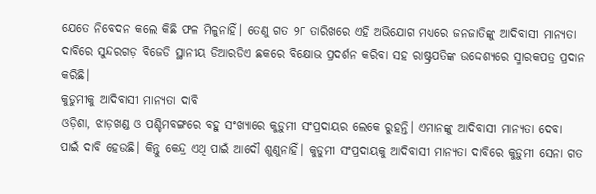ଯେତେ ନିବେଦନ କଲେ କିଛି ଫଳ ମିଳୁନାହିଁ। ତେଣୁ ଗତ ୨୮ ତାରିଖରେ ଏହି ଅଭିଯୋଗ ମଧ୍ୟରେ ଜନଜାତିଙ୍କୁ ଆଦିବାସୀ ମାନ୍ୟତା ଦାବିରେ ସୁନ୍ଦରଗଡ଼ ବିଜେଡି ସ୍ଥାନୀୟ ଡିଆରଡିଏ ଛକରେ ବିକ୍ଷୋଭ ପ୍ରଦର୍ଶନ କରିବା ସହ ରାଷ୍ଟ୍ରପତିଙ୍କ ଉଦ୍ଦେଶ୍ୟରେ ସ୍ମାରକପତ୍ର ପ୍ରଦାନ କରିଛି।
କୁଡୁମୀକୁ ଆଦିବାସୀ ମାନ୍ୟତା ଦାବି
ଓଡ଼ିଶା, ଝାଡ଼ଖଣ୍ଡ ଓ ପଶ୍ଚିମବଙ୍ଗରେ ବହୁ ସଂଖ୍ୟାରେ କୁଡ଼ୁମୀ ସଂପ୍ରଦାୟର ଲେକେ ରୁହନ୍ତି। ଏମାନଙ୍କୁ ଆଦିବାସୀ ମାନ୍ୟତା ଦେବା ପାଇଁ ଦାବି ହେଉଛି। କିନ୍ତୁ କେନ୍ଦ୍ର ଏଥି ପାଇଁ ଆଦୌ ଶୁଣୁନାହିଁ। କୁଡୁମୀ ସଂପ୍ରଦାୟକୁ ଆଦିବାସୀ ମାନ୍ୟତା ଦାବିରେ କୁଡ଼ୁମୀ ସେନା ଗତ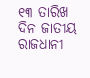୧୩ ତାରିଖ ଦିନ ଜାତୀୟ ରାଜଧାନୀ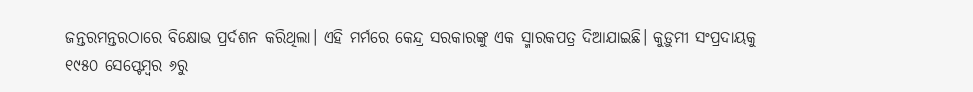ଜନ୍ତରମନ୍ତରଠାରେ ବିକ୍ଷୋଭ ପ୍ରର୍ଦଶନ କରିଥିଲା। ଏହି ମର୍ମରେ କେନ୍ଦ୍ର ସରକାରଙ୍କୁ ଏକ ସ୍ମାରକପତ୍ର ଦିଆଯାଇଛି। କୁଡ଼ୁମୀ ସଂପ୍ରଦାୟକୁ ୧୯୫୦ ସେପ୍ଟେମ୍ବର ୬ରୁ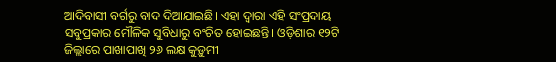ଆଦିବାସୀ ବର୍ଗରୁ ବାଦ ଦିଆଯାଇଛି। ଏହା ଦ୍ବାରା ଏହି ସଂପ୍ରଦାୟ ସବୁପ୍ରକାର ମୌଳିକ ସୁବିଧାରୁ ବଂଚିତ ହୋଇଛନ୍ତି। ଓଡ଼ିଶାର ୧୨ଟି ଜିଲ୍ଲାରେ ପାଖାପାଖି ୨୬ ଲକ୍ଷ କୁଡ଼ୁମୀ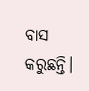ବାସ କରୁଛନ୍ତି।